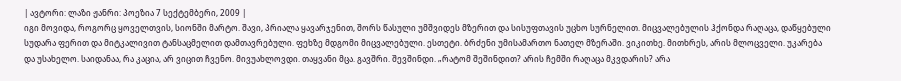| ავტორი: ლაზი ჟანრი: პოეზია 7 სექტემბერი, 2009 |
იგი მოვიდა, როგორც ყოველთვის, სიონში მარტო. შავი, პრიალა ყავარჯენით, შორს წასული უმშვიდეს მზერით და სისუფთავის უცხო სურნელით. მიცვალებულის ჰქონდა რაღაცა, დაწყებული სუდარა ფერით და მიტკალივით ტანსაცმელით დამთავრებული. ფეხზე მდგომი მიცვალებული. ესთეტი. ბრძენი უმისამართო ნათელ მზერაში. ვიკითხე. მითხრეს, არის მლოცველი. უკარება და უსახელო. საიდანაა, რა კაცია, არ ვიცით ჩვენო. მივუახლოვდი. თაყვანი მცა. გავშრი. შევშინდი. „რატომ შეშინდით? არის ჩემში რაღაცა მკვდარის? არა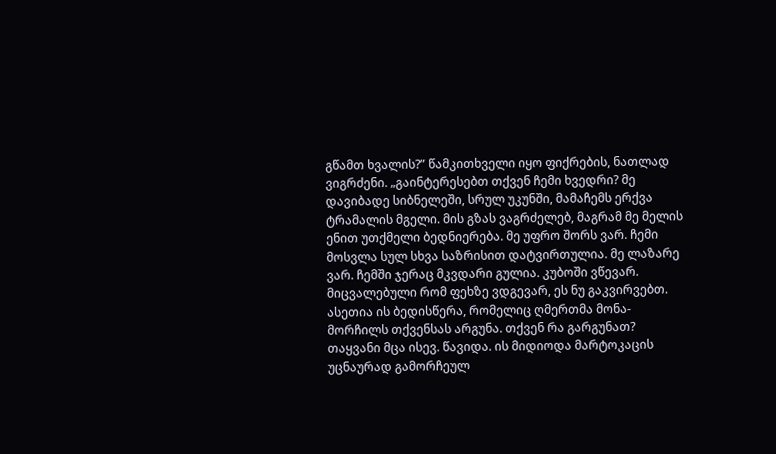გწამთ ხვალის?” წამკითხველი იყო ფიქრების, ნათლად ვიგრძენი. „გაინტერესებთ თქვენ ჩემი ხვედრი? მე დავიბადე სიბნელეში, სრულ უკუნში, მამაჩემს ერქვა ტრამალის მგელი. მის გზას ვაგრძელებ, მაგრამ მე მელის ენით უთქმელი ბედნიერება. მე უფრო შორს ვარ. ჩემი მოსვლა სულ სხვა საზრისით დატვირთულია. მე ლაზარე ვარ. ჩემში ჯერაც მკვდარი გულია. კუბოში ვწევარ. მიცვალებული რომ ფეხზე ვდგევარ, ეს ნუ გაკვირვებთ. ასეთია ის ბედისწერა, რომელიც ღმერთმა მონა-მორჩილს თქვენსას არგუნა. თქვენ რა გარგუნათ? თაყვანი მცა ისევ. წავიდა. ის მიდიოდა მარტოკაცის უცნაურად გამორჩეულ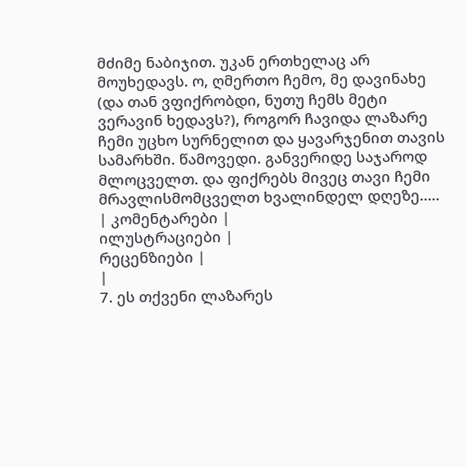მძიმე ნაბიჯით. უკან ერთხელაც არ მოუხედავს. ო, ღმერთო ჩემო, მე დავინახე (და თან ვფიქრობდი, ნუთუ ჩემს მეტი ვერავინ ხედავს?), როგორ ჩავიდა ლაზარე ჩემი უცხო სურნელით და ყავარჯენით თავის სამარხში. წამოვედი. განვერიდე საჯაროდ მლოცველთ. და ფიქრებს მივეც თავი ჩემი მრავლისმომცველთ ხვალინდელ დღეზე.....
| კომენტარები |
ილუსტრაციები |
რეცენზიები |
|
7. ეს თქვენი ლაზარეს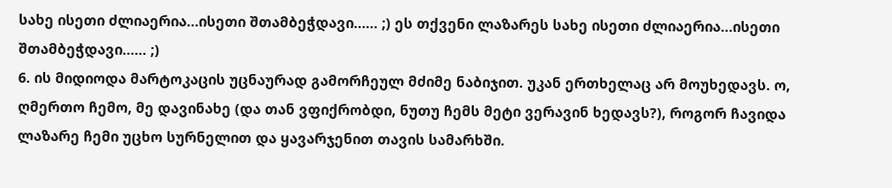სახე ისეთი ძლიაერია...ისეთი შთამბეჭდავი...... ;) ეს თქვენი ლაზარეს სახე ისეთი ძლიაერია...ისეთი შთამბეჭდავი...... ;)
6. ის მიდიოდა მარტოკაცის უცნაურად გამორჩეულ მძიმე ნაბიჯით. უკან ერთხელაც არ მოუხედავს. ო, ღმერთო ჩემო, მე დავინახე (და თან ვფიქრობდი, ნუთუ ჩემს მეტი ვერავინ ხედავს?), როგორ ჩავიდა ლაზარე ჩემი უცხო სურნელით და ყავარჯენით თავის სამარხში.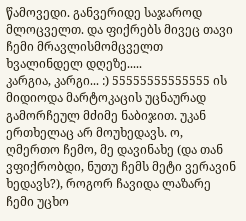წამოვედი. განვერიდე საჯაროდ მლოცველთ. და ფიქრებს მივეც თავი ჩემი მრავლისმომცველთ ხვალინდელ დღეზე.....
კარგია, კარგი... :) 55555555555555 ის მიდიოდა მარტოკაცის უცნაურად გამორჩეულ მძიმე ნაბიჯით. უკან ერთხელაც არ მოუხედავს. ო, ღმერთო ჩემო, მე დავინახე (და თან ვფიქრობდი, ნუთუ ჩემს მეტი ვერავინ ხედავს?), როგორ ჩავიდა ლაზარე ჩემი უცხო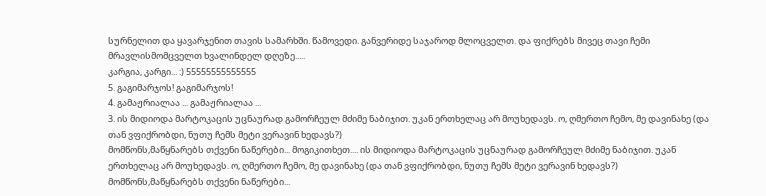სურნელით და ყავარჯენით თავის სამარხში. წამოვედი. განვერიდე საჯაროდ მლოცველთ. და ფიქრებს მივეც თავი ჩემი მრავლისმომცველთ ხვალინდელ დღეზე.....
კარგია, კარგი... :) 55555555555555
5. გაგიმარჯოს! გაგიმარჯოს!
4. გამაჟრიალაა ... გამაჟრიალაა ...
3. ის მიდიოდა მარტოკაცის უცნაურად გამორჩეულ მძიმე ნაბიჯით. უკან ერთხელაც არ მოუხედავს. ო, ღმერთო ჩემო, მე დავინახე (და თან ვფიქრობდი, ნუთუ ჩემს მეტი ვერავინ ხედავს?)
მომწონს,მაწყნარებს თქვენი ნაწერები... მოგიკითხეთ.... ის მიდიოდა მარტოკაცის უცნაურად გამორჩეულ მძიმე ნაბიჯით. უკან ერთხელაც არ მოუხედავს. ო, ღმერთო ჩემო, მე დავინახე (და თან ვფიქრობდი, ნუთუ ჩემს მეტი ვერავინ ხედავს?)
მომწონს,მაწყნარებს თქვენი ნაწერები...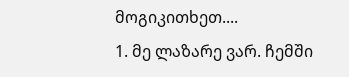მოგიკითხეთ....
1. მე ლაზარე ვარ. ჩემში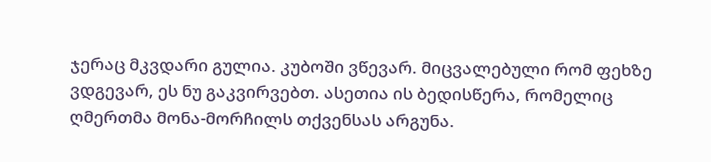ჯერაც მკვდარი გულია. კუბოში ვწევარ. მიცვალებული რომ ფეხზე ვდგევარ, ეს ნუ გაკვირვებთ. ასეთია ის ბედისწერა, რომელიც ღმერთმა მონა-მორჩილს თქვენსას არგუნა.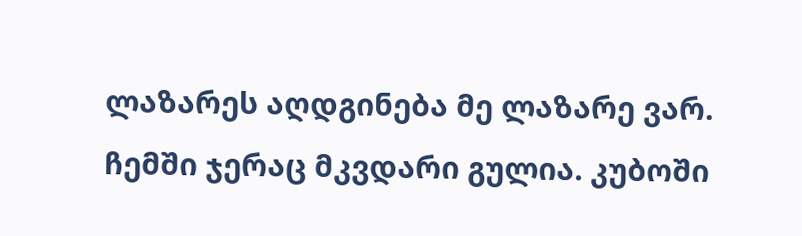ლაზარეს აღდგინება მე ლაზარე ვარ. ჩემში ჯერაც მკვდარი გულია. კუბოში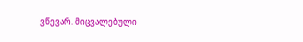ვწევარ. მიცვალებული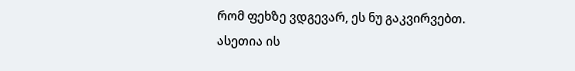რომ ფეხზე ვდგევარ, ეს ნუ გაკვირვებთ. ასეთია ის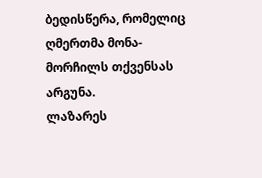ბედისწერა, რომელიც ღმერთმა მონა-მორჩილს თქვენსას არგუნა.
ლაზარეს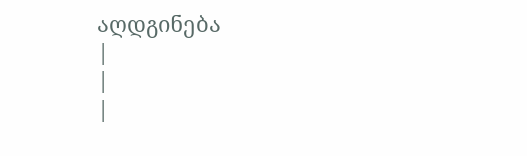აღდგინება
|
|
|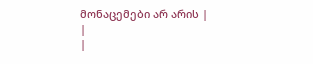მონაცემები არ არის |
|
|